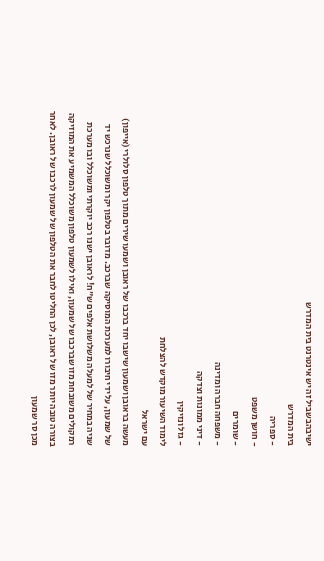ישיבהבשביל זה יש אינטרנט בית המדרש
בית המדרש
- ספריה
- חושן משפט
- שומרים
- משפחה חברה ומדינה
- דיני ממונות וצדקה
- גזל ונזיקין
לימוד השיעור מוקדש להצלחת
עם ישראל
מעשה בראובן ושמעון שישבו יחד ברכבו של ראובן ושמעו שירים מתוך טלפון סלולרי (אייפון) של שמעון, על ידי חיבורו למערכת המוסיקה שברכב. מדובר בטלפון יקר ומשוכלל שנרכש יד שניה במחיר של למעלה משלושת אלפים ש"ח! לראובן ישנו רכב יוקרתי ומשוכלל ובו מערכת רמקולים משובחת מזו שברכבו של שמעון, ואילו לשמעון טלפון משוכלל המשמיע את המוזיקה בצורה טובה יותר מזו של ראובן, לכן החליטו לחבר את הטלפון של שמעון לרכבו של ראובן. לאחר מכן סר שמעון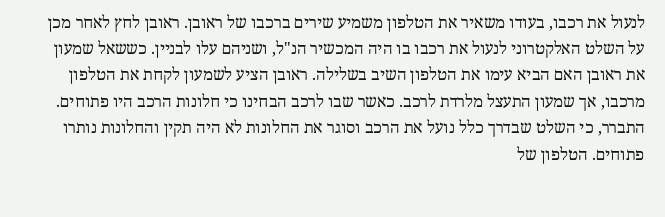לנעול את רכבו, בעודו משאיר את הטלפון משמיע שירים ברכבו של ראובן. ראובן לחץ לאחר מכן על השלט האלקטרוני לנעול את רכבו בו היה המכשיר הנ"ל, ושניהם עלו לבניין. כששאל שמעון את ראובן האם הביא עימו את הטלפון השיב בשלילה. ראובן הציע לשמעון לקחת את הטלפון מרכבו, אך שמעון התעצל מלרדת לרכב. כאשר שבו לרכב הבחינו כי חלונות הרכב היו פתוחים. התברר, כי השלט שבדרך כלל נועל את הרכב וסוגר את החלונות לא היה תקין והחלונות נותרו פתוחים. הטלפון של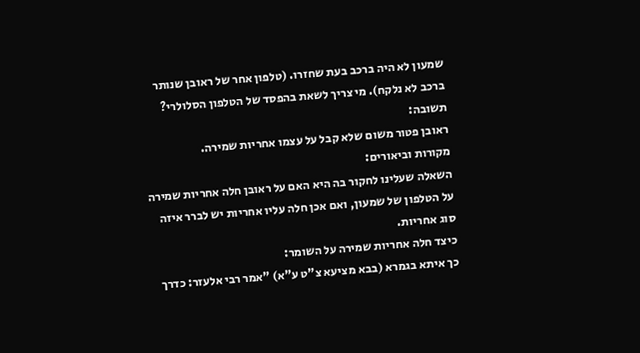שמעון לא היה ברכב בעת שחזרו. (טלפון אחר של ראובן שנותר ברכב לא נלקח). מי צריך לשאת בהפסד של הטלפון הסלולרי?
תשובה:
ראובן פטור משום שלא קבל על עצמו אחריות שמירה.
מקורות וביאורים:
השאלה שעלינו לחקור בה היא האם על ראובן חלה אחריות שמירה על הטלפון של שמעון, ואם אכן חלה עליו אחריות יש לברר איזה סוג אחריות.
כיצד חלה אחריות שמירה על השומר:
כך איתא בגמרא (בבא מציעא צ"ט ע"א) "אמר רבי אלעזר: כדרך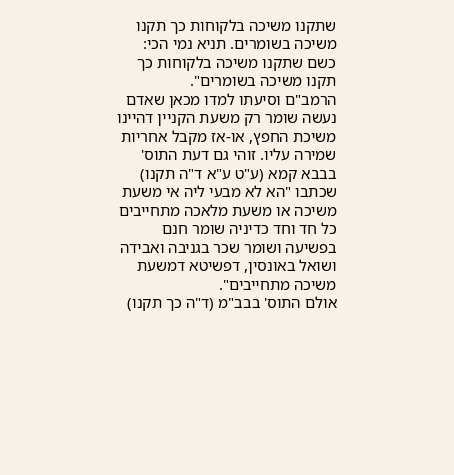שתקנו משיכה בלקוחות כך תקנו משיכה בשומרים. תניא נמי הכי: כשם שתקנו משיכה בלקוחות כך תקנו משיכה בשומרים".
הרמב"ם וסיעתו למדו מכאן שאדם נעשה שומר רק משעת הקניין דהיינו משיכת החפץ, או-אז מקבל אחריות שמירה עליו. זוהי גם דעת התוס' בבבא קמא (ע"ט ע"א ד"ה תקנו) שכתבו "הא לא מבעי ליה אי משעת משיכה או משעת מלאכה מתחייבים כל חד וחד כדיניה שומר חנם בפשיעה ושומר שכר בגניבה ואבידה ושואל באונסין, דפשיטא דמשעת משיכה מתחייבים".
אולם התוס' בבב"מ (ד"ה כך תקנו)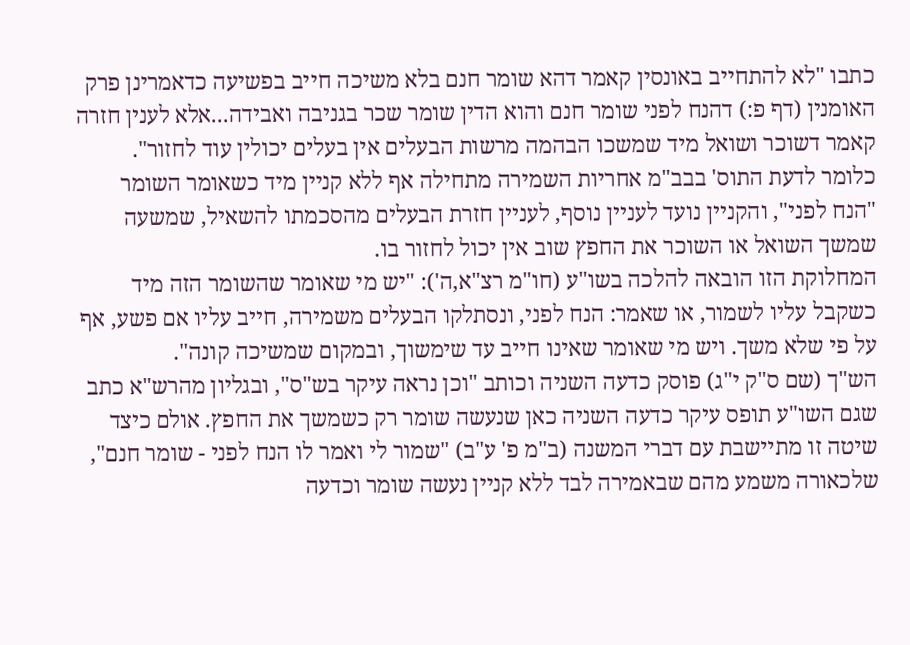כתבו "לא להתחייב באונסין קאמר דהא שומר חנם בלא משיכה חייב בפשיעה כדאמרינן פרק האומנין (דף פ:) דהנח לפני שומר חנם והוא הדין שומר שכר בגניבה ואבידה...אלא לענין חזרה קאמר דשוכר ושואל מיד שמשכו הבהמה מרשות הבעלים אין בעלים יכולין עוד לחזור". כלומר לדעת התוס' בבב"מ אחריות השמירה מתחילה אף ללא קניין מיד כשאומר השומר "הנח לפני", והקניין נועד לעניין נוסף, לעניין חזרת הבעלים מהסכמתו להשאיל, שמשעה שמשך השואל או השוכר את החפץ שוב אין יכול לחזור בו.
המחלוקת הזו הובאה להלכה בשו"ע (חו"מ רצ"א,ה'): "יש מי שאומר שהשומר הזה מיד כשקבל עליו לשמור, או שאמר: הנח לפני, ונסתלקו הבעלים משמירה, חייב עליו אם פשע, אף על פי שלא משך. ויש מי שאומר שאינו חייב עד שימשוך, ובמקום שמשיכה קונה".
הש"ך (שם ס"ק י"ג) פוסק כדעה השניה וכותב "וכן נראה עיקר בש"ס", ובגליון מהרש"א כתב שגם השו"ע תופס עיקר כדעה השניה כאן שנעשה שומר רק כשמשך את החפץ. אולם כיצד שיטה זו מתיישבת עם דברי המשנה (ב"מ פ' ע"ב) "שמור לי ואמר לו הנח לפני - שומר חנם", שלכאורה משמע מהם שבאמירה לבד ללא קניין נעשה שומר וכדעה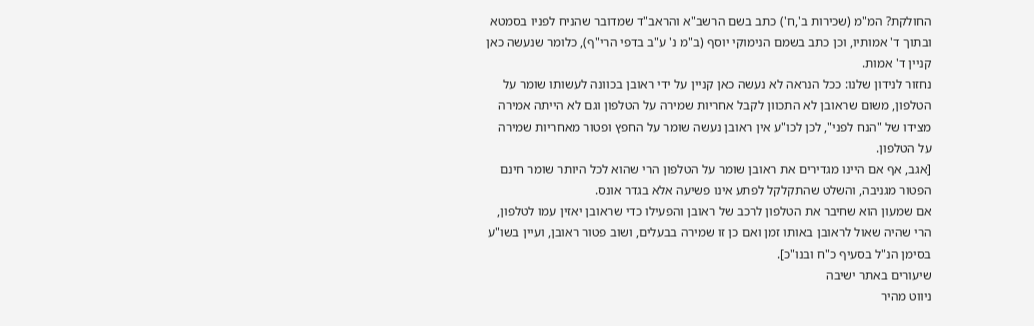החולקת? המ"מ (שכירות ב',ח') כתב בשם הרשב"א והראב"ד שמדובר שהניח לפניו בסמטא ובתוך ד' אמותיו, וכן כתב בשמם הנימוקי יוסף (ב"מ נ' ע"ב בדפי הרי"ף), כלומר שנעשה כאן קניין ד' אמות.
נחזור לנידון שלנו: ככל הנראה לא נעשה כאן קניין על ידי ראובן בכוונה לעשותו שומר על הטלפון, משום שראובן לא התכוון לקבל אחריות שמירה על הטלפון וגם לא הייתה אמירה מצידו של "הנח לפני", לכן לכו"ע אין ראובן נעשה שומר על החפץ ופטור מאחריות שמירה על הטלפון.
[אגב, אף אם היינו מגדירים את ראובן שומר על הטלפון הרי שהוא לכל היותר שומר חינם הפטור מגניבה, והשלט שהתקלקל לפתע אינו פשיעה אלא בגדר אונס.
אם שמעון הוא שחיבר את הטלפון לרכב של ראובן והפעילו כדי שראובן יאזין עמו לטלפון, הרי שהיה שאול לראובן באותו זמן ואם כן זו שמירה בבעלים, ושוב פטור ראובן, ועיין בשו"ע בסימן הנ"ל בסעיף כ"ח ובנו"כ].
שיעורים באתר ישיבה
ניווט מהיר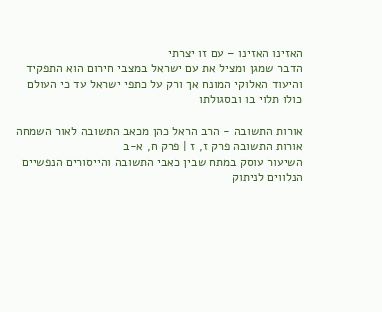האזינו האזינו – עם זו יצרתי
הדבר שמגן ומציל את עם ישראל במצבי חירום הוא התפקיד והיעוד האלוקי המונח אך ורק על כתפי ישראל עד כי העולם כולו תלוי בו ובסגולתו

אורות התשובה - הרב הראל כהן מכאב התשובה לאור השמחה
אורות התשובה פרק ז, ז | פרק ח, א-ב
השיעור עוסק במתח שבין כאבי התשובה והייסורים הנפשיים הנלווים לניתוק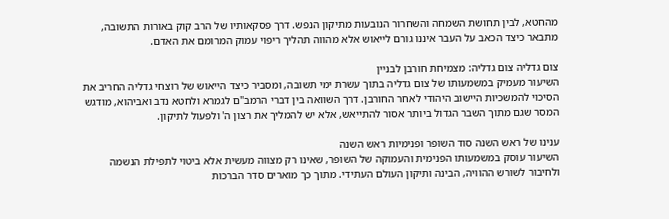מהחטא, לבין תחושת השמחה והשחרור הנובעות מתיקון הנפש. דרך פסקאותיו של הרב קוק באורות התשובה, מתבאר כיצד הכאב על העבר איננו גורם לייאוש אלא מהווה תהליך ריפוי עמוק המרומם את האדם.

צום גדליה צום גדליה: מצמיחת חורבן לבניין
השיעור מעמיק במשמעותו של צום גדליה בתוך עשרת ימי תשובה, ומסביר כיצד הייאוש של רוצחי גדליה החריב את הסיכוי להמשכיות היישוב היהודי לאחר החורבן. דרך השוואה בין דברי הרמב"ם לגמרא ולחטא נדב ואביהוא, מודגש המסר שגם מתוך השבר הגדול ביותר אסור להתייאש, אלא יש להמליך את רצון ה' ולפעול לתיקון.

ענינו של ראש השנה סוד השופר ופנימיות ראש השנה
השיעור עוסק במשמעותו הפנימית והעמוקה של השופר, שאינו רק מצווה מעשית אלא ביטוי לתפילת הנשמה ולחיבור לשורש ההוויה, הבינה ותיקון העולם העתידי. מתוך כך מוארים סדר הברכות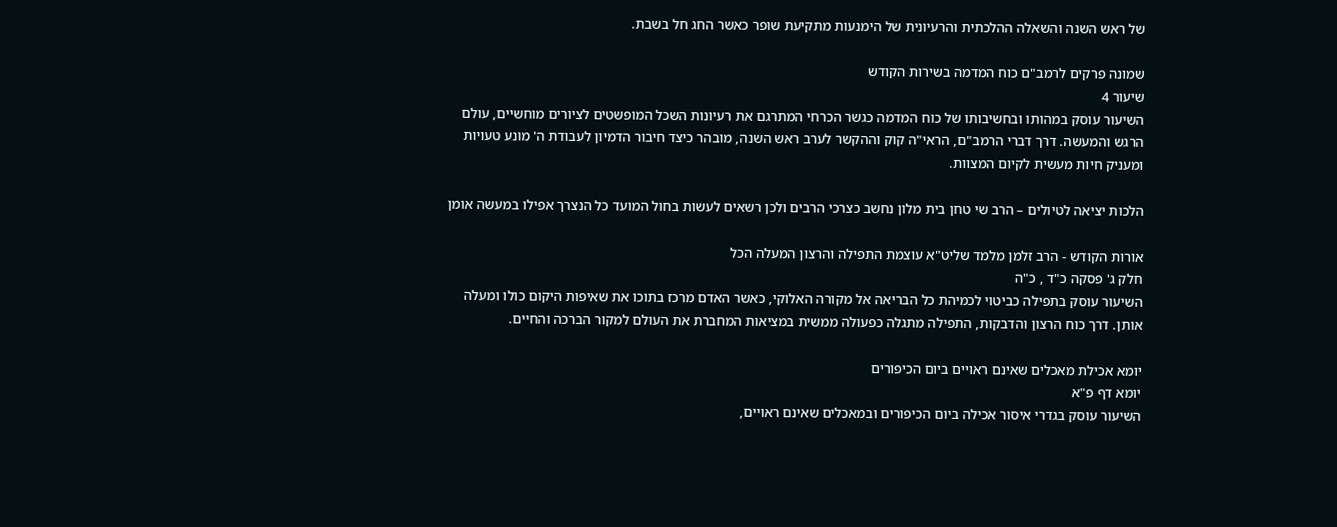של ראש השנה והשאלה ההלכתית והרעיונית של הימנעות מתקיעת שופר כאשר החג חל בשבת.

שמונה פרקים לרמב"ם כוח המדמה בשירות הקודש
שיעור 4
השיעור עוסק במהותו ובחשיבותו של כוח המדמה כגשר הכרחי המתרגם את רעיונות השכל המופשטים לציורים מוחשיים, עולם הרגש והמעשה. דרך דברי הרמב"ם, הראי"ה קוק וההקשר לערב ראש השנה, מובהר כיצד חיבור הדמיון לעבודת ה' מונע טעויות ומעניק חיות מעשית לקיום המצוות.

הלכות יציאה לטיולים – הרב שי טחן בית מלון נחשב כצרכי הרבים ולכן רשאים לעשות בחול המועד כל הנצרך אפילו במעשה אומן

אורות הקודש - הרב זלמן מלמד שליט"א עוצמת התפילה והרצון המעלה הכל
חלק ג' פסקה כ"ד , כ"ה
השיעור עוסק בתפילה כביטוי לכמיהת כל הבריאה אל מקורה האלוקי, כאשר האדם מרכז בתוכו את שאיפות היקום כולו ומעלה אותן. דרך כוח הרצון והדבקות, התפילה מתגלה כפעולה ממשית במציאות המחברת את העולם למקור הברכה והחיים.

יומא אכילת מאכלים שאינם ראויים ביום הכיפורים
יומא דף פ"א
השיעור עוסק בגדרי איסור אכילה ביום הכיפורים ובמאכלים שאינם ראויים,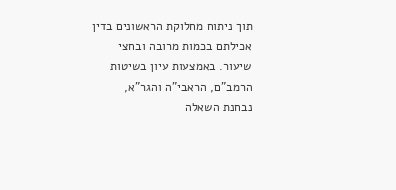תוך ניתוח מחלוקת הראשונים בדין אכילתם בכמות מרובה ובחצי שיעור. באמצעות עיון בשיטות הרמב"ם, הראבי"ה והגר"א, נבחנת השאלה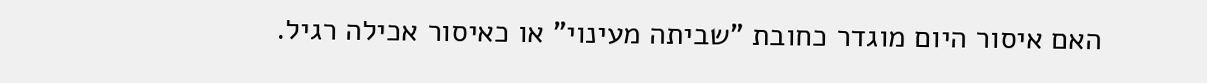האם איסור היום מוגדר כחובת "שביתה מעינוי" או כאיסור אכילה רגיל.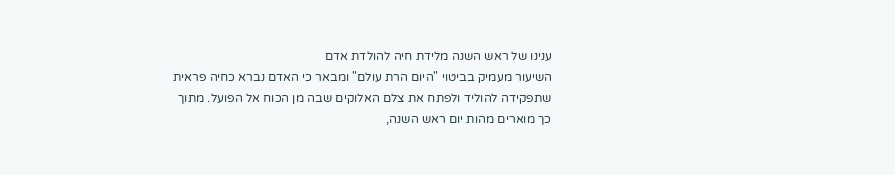ענינו של ראש השנה מלידת חיה להולדת אדם
השיעור מעמיק בביטוי "היום הרת עולם" ומבאר כי האדם נברא כחיה פראית שתפקידה להוליד ולפתח את צלם האלוקים שבה מן הכוח אל הפועל. מתוך כך מוארים מהות יום ראש השנה,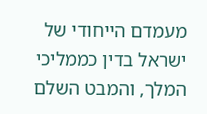מעמדם הייחודי של ישראל בדין כממליכי המלך, והמבט השלם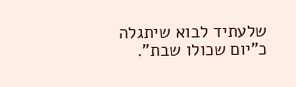שלעתיד לבוא שיתגלה כ"יום שכולו שבת".